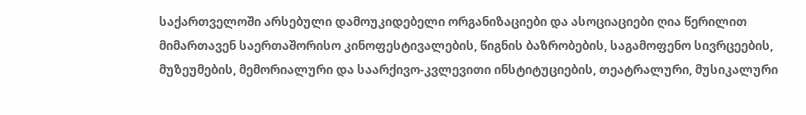საქართველოში არსებული დამოუკიდებელი ორგანიზაციები და ასოციაციები ღია წერილით მიმართავენ საერთაშორისო კინოფესტივალების, წიგნის ბაზრობების, საგამოფენო სივრცეების, მუზეუმების, მემორიალური და საარქივო-კვლევითი ინსტიტუციების, თეატრალური, მუსიკალური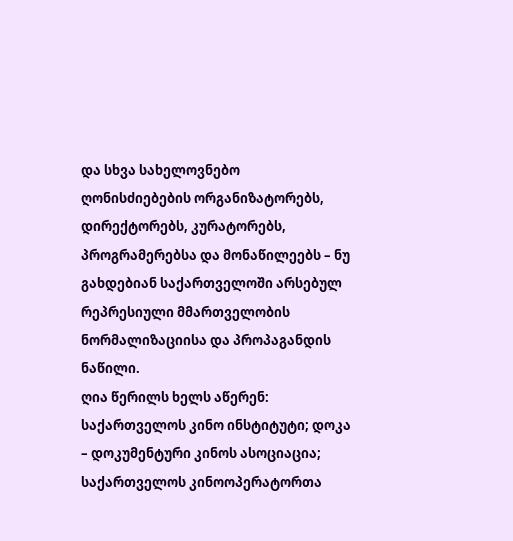და სხვა სახელოვნებო ღონისძიებების ორგანიზატორებს, დირექტორებს, კურატორებს, პროგრამერებსა და მონაწილეებს – ნუ გახდებიან საქართველოში არსებულ რეპრესიული მმართველობის ნორმალიზაციისა და პროპაგანდის ნაწილი.
ღია წერილს ხელს აწერენ: საქართველოს კინო ინსტიტუტი; დოკა – დოკუმენტური კინოს ასოციაცია; საქართველოს კინოოპერატორთა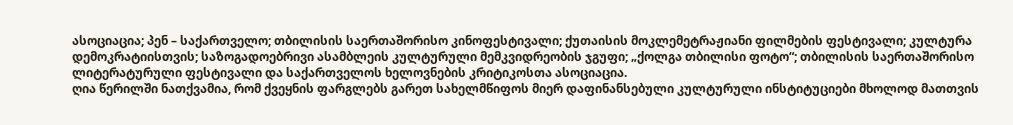ასოციაცია; პენ – საქართველო; თბილისის საერთაშორისო კინოფესტივალი; ქუთაისის მოკლემეტრაჟიანი ფილმების ფესტივალი; კულტურა დემოკრატიისთვის; საზოგადოებრივი ასამბლეის კულტურული მემკვიდრეობის ჯგუფი; „ქოლგა თბილისი ფოტო“; თბილისის საერთაშორისო ლიტერატურული ფესტივალი და საქართველოს ხელოვნების კრიტიკოსთა ასოციაცია.
ღია წერილში ნათქვამია, რომ ქვეყნის ფარგლებს გარეთ სახელმწიფოს მიერ დაფინანსებული კულტურული ინსტიტუციები მხოლოდ მათთვის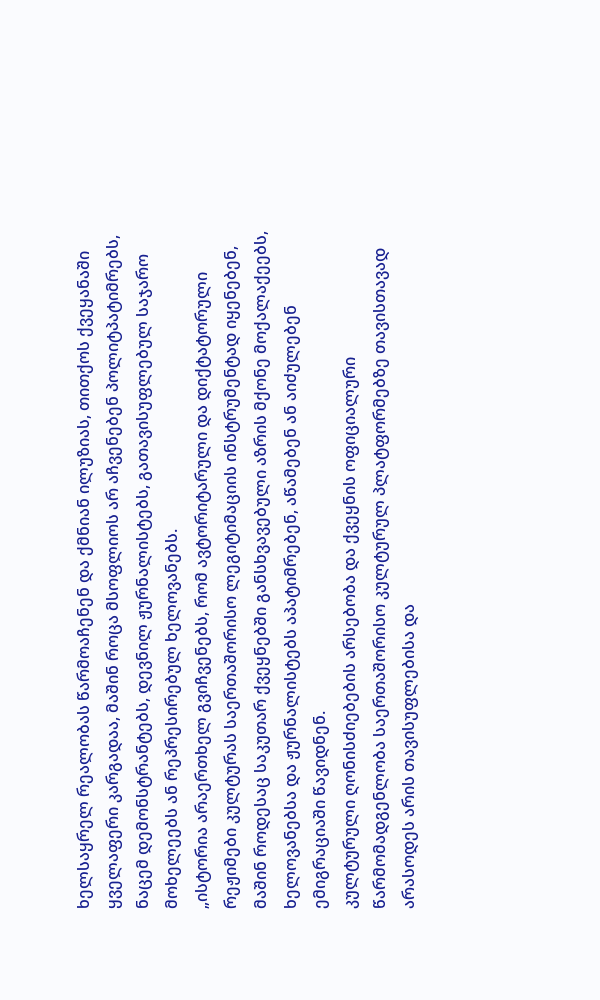ხელსაყრელ რეალობას წარმოაჩენენ და ქმნიან ილუზიას, თითქოს ქვეყანაში ყველაფერი კარგადაა, მაშინ როცა მსოფლიოს არ აჩვენებენ პოლიტპატიმრებს, ნაცემ დემონსტრანტებს, დევნილ ჟურნალისტებს, გათავისუფლებულ საჯარო მოხელეებს ან რეპრესირებულ ხელოვანებს.
„ისტორია არაერთხელ გვიჩვენებს, რომ ავტორიტარული და დიქტატორული რეჟიმები კულტურას საერთაშორისო ლეგიტიმაციის ინსტრუმენტად იყენებენ, მაშინ როდესაც საკუთარ ქვეყნებში განსხვავებული აზრის მქონე მოქალაქეებს, ხელოვანებსა და ჟურნალისტებს აპატიმრებენ, აწამებენ ან აიძულებენ ემიგრაციაში წავიდნენ.
კულტურული ღონისძიებების არსებობა და ქვეყნის ოფიციალური წარმომადგენლობა საერთაშორისო კულტურულ პლატფორმებზე თავისთავად არასოდეს არის თავისუფლებისა და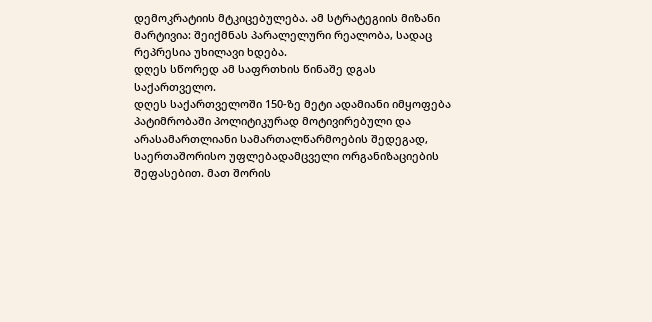დემოკრატიის მტკიცებულება. ამ სტრატეგიის მიზანი მარტივია: შეიქმნას პარალელური რეალობა, სადაც რეპრესია უხილავი ხდება.
დღეს სწორედ ამ საფრთხის წინაშე დგას საქართველო.
დღეს საქართველოში 150-ზე მეტი ადამიანი იმყოფება პატიმრობაში პოლიტიკურად მოტივირებული და არასამართლიანი სამართალწარმოების შედეგად, საერთაშორისო უფლებადამცველი ორგანიზაციების შეფასებით. მათ შორის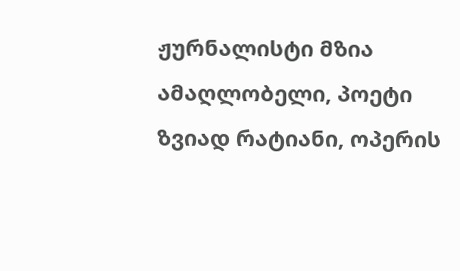ჟურნალისტი მზია ამაღლობელი, პოეტი ზვიად რატიანი, ოპერის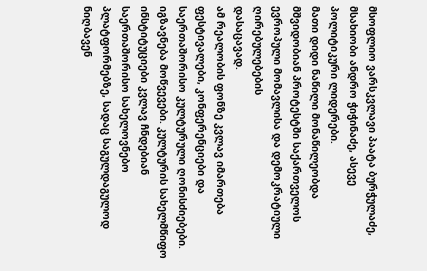მსოფლიო ვარსკვლავი პაატა ბურჭულაძე, მსახიობი ანდრო ჭიჭინაძე, ასევე პოლიტიკური ლიდერები.
მათი დიდი ნაწილი მონაწილეობდა მშვიდობიან პროტესტში საქართველოს ევროპული მომავლისა და დემოკრატიული ღირებულებების
დასაცავად.
ამ რეალობის ფონზე კვლავ იმართება ფესტივალები, კონფერენციები და საერთაშორისო კულტურული ღონისძიებები. იგზავნება მოწვევები. კულტურის სახელმწიფო ინსტიტუციები კვლავ ჩნდებიან საერთაშორისო სახელოვნებო პლატფორმებზე, სადაც საგულდაგულოდ ნიღბავენ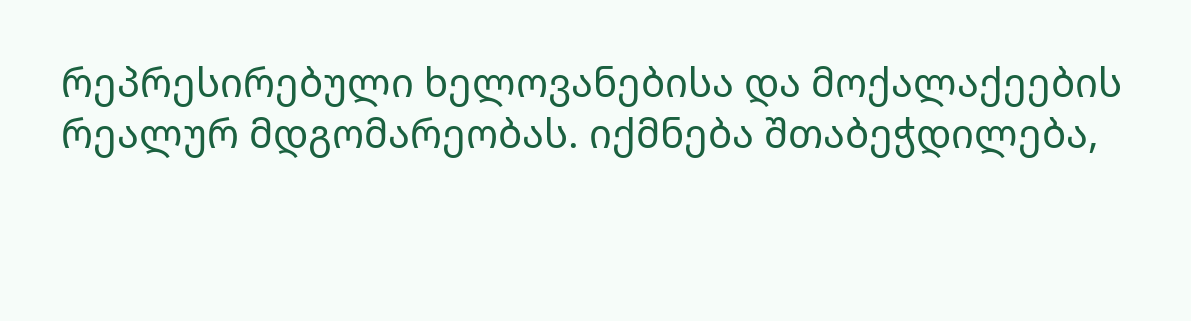რეპრესირებული ხელოვანებისა და მოქალაქეების რეალურ მდგომარეობას. იქმნება შთაბეჭდილება,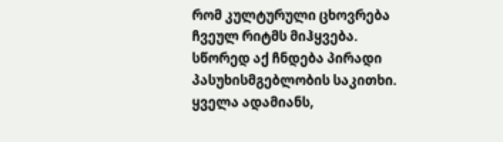რომ კულტურული ცხოვრება ჩვეულ რიტმს მიჰყვება.
სწორედ აქ ჩნდება პირადი პასუხისმგებლობის საკითხი.
ყველა ადამიანს,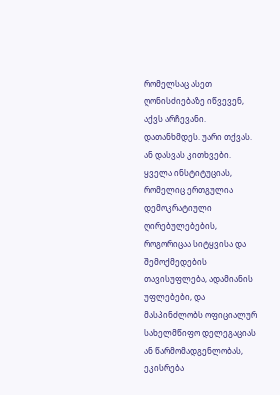რომელსაც ასეთ ღონისძიებაზე იწვევენ, აქვს არჩევანი. დათანხმდეს. უარი თქვას. ან დასვას კითხვები.
ყველა ინსტიტუციას, რომელიც ერთგულია დემოკრატიული ღირებულებების, როგორიცაა სიტყვისა და შემოქმედების თავისუფლება, ადამიანის უფლებები, და მასპინძლობს ოფიციალურ სახელმწიფო დელეგაციას ან წარმომადგენლობას, ეკისრება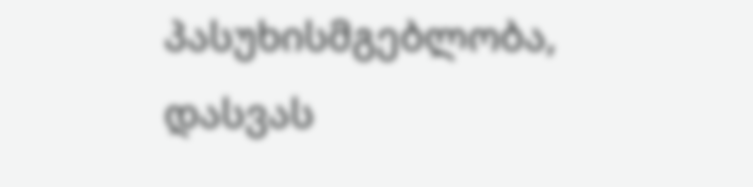პასუხისმგებლობა, დასვას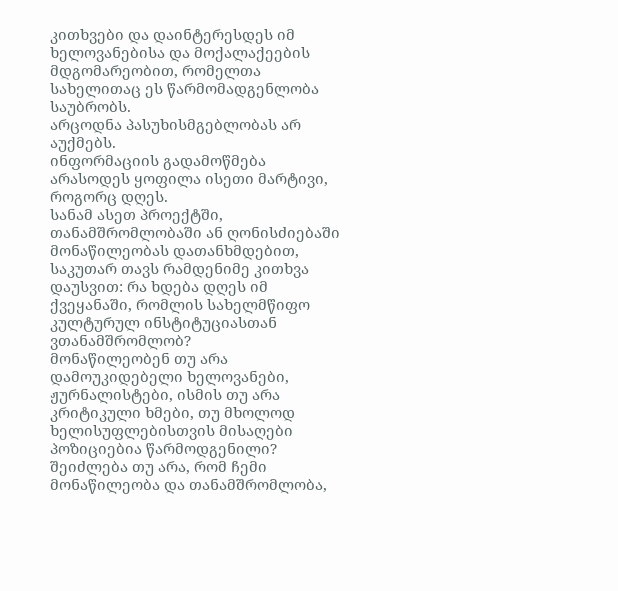კითხვები და დაინტერესდეს იმ ხელოვანებისა და მოქალაქეების მდგომარეობით, რომელთა სახელითაც ეს წარმომადგენლობა
საუბრობს.
არცოდნა პასუხისმგებლობას არ აუქმებს.
ინფორმაციის გადამოწმება არასოდეს ყოფილა ისეთი მარტივი, როგორც დღეს.
სანამ ასეთ პროექტში, თანამშრომლობაში ან ღონისძიებაში მონაწილეობას დათანხმდებით, საკუთარ თავს რამდენიმე კითხვა დაუსვით: რა ხდება დღეს იმ ქვეყანაში, რომლის სახელმწიფო კულტურულ ინსტიტუციასთან ვთანამშრომლობ?
მონაწილეობენ თუ არა დამოუკიდებელი ხელოვანები, ჟურნალისტები, ისმის თუ არა კრიტიკული ხმები, თუ მხოლოდ ხელისუფლებისთვის მისაღები პოზიციებია წარმოდგენილი?
შეიძლება თუ არა, რომ ჩემი მონაწილეობა და თანამშრომლობა,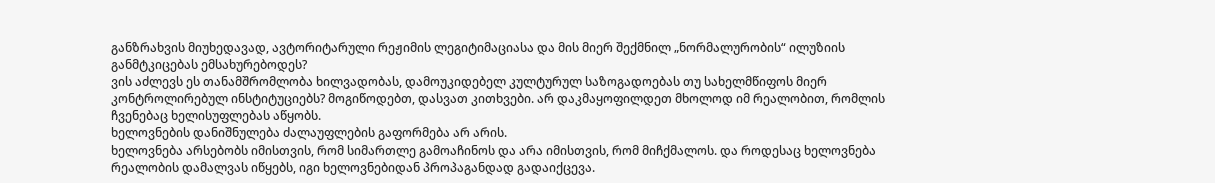განზრახვის მიუხედავად, ავტორიტარული რეჟიმის ლეგიტიმაციასა და მის მიერ შექმნილ „ნორმალურობის“ ილუზიის განმტკიცებას ემსახურებოდეს?
ვის აძლევს ეს თანამშრომლობა ხილვადობას, დამოუკიდებელ კულტურულ საზოგადოებას თუ სახელმწიფოს მიერ კონტროლირებულ ინსტიტუციებს? მოგიწოდებთ, დასვათ კითხვები. არ დაკმაყოფილდეთ მხოლოდ იმ რეალობით, რომლის ჩვენებაც ხელისუფლებას აწყობს.
ხელოვნების დანიშნულება ძალაუფლების გაფორმება არ არის.
ხელოვნება არსებობს იმისთვის, რომ სიმართლე გამოაჩინოს და არა იმისთვის, რომ მიჩქმალოს. და როდესაც ხელოვნება რეალობის დამალვას იწყებს, იგი ხელოვნებიდან პროპაგანდად გადაიქცევა.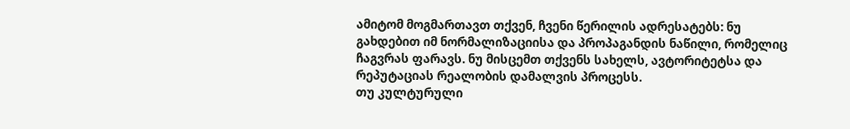ამიტომ მოგმართავთ თქვენ, ჩვენი წერილის ადრესატებს: ნუ გახდებით იმ ნორმალიზაციისა და პროპაგანდის ნაწილი, რომელიც ჩაგვრას ფარავს. ნუ მისცემთ თქვენს სახელს, ავტორიტეტსა და რეპუტაციას რეალობის დამალვის პროცესს.
თუ კულტურული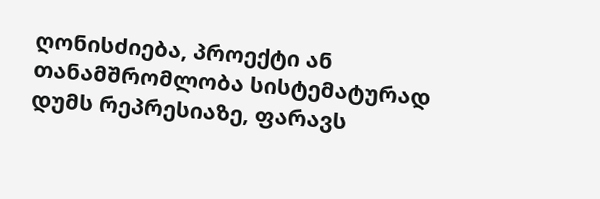ღონისძიება, პროექტი ან თანამშრომლობა სისტემატურად დუმს რეპრესიაზე, ფარავს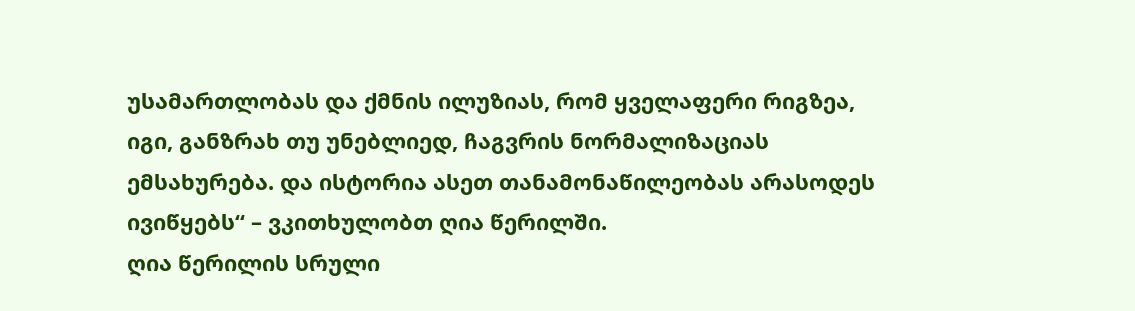უსამართლობას და ქმნის ილუზიას, რომ ყველაფერი რიგზეა, იგი, განზრახ თუ უნებლიედ, ჩაგვრის ნორმალიზაციას ემსახურება. და ისტორია ასეთ თანამონაწილეობას არასოდეს ივიწყებს“ – ვკითხულობთ ღია წერილში.
ღია წერილის სრული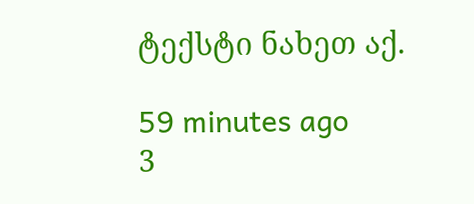ტექსტი ნახეთ აქ.

59 minutes ago
3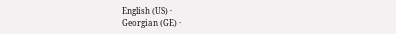English (US) ·
Georgian (GE) ·